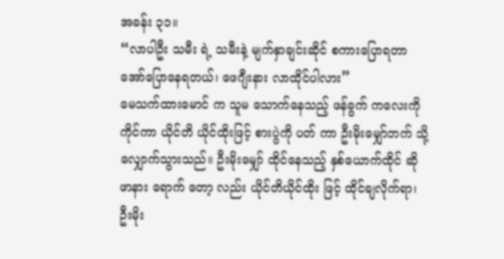အခန်း ၃၁။
“လာပါဦး သမီး ရဲ့ သမီးနဲ့ မျက်နှာချင်းဆိုင် စကားပြောရတာ အော်ပြောနေရတယ်၊ ဖေဂျီးနား လာထိုင်ပါလား”
မေသက်ထားမောင် က သူမ သောက်နေသည့် ဖန်ခွက် ကလေးကို ကိုင်ကာ ယိုင်တိ ယိုင်ထိုးဖြင့် စားပွဲကို ပတ် ကာ ဦးမိုးမျှော်ဘက် သို့ လျှောက်သွားသည်။ ဦးမိုးမျှော် ထိုင်နေသည့် နှစ်ယောက်ထိုင် ဆိုဖာနား ရောက် တော့ လည်း ယိုင်တိယိုင်ထိုး ဖြင့် ထိုင်ချလိုက်ရာ၊ ဦးမိုး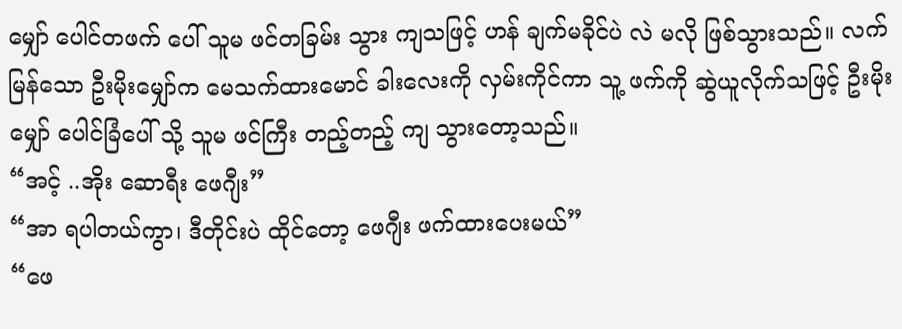မျှော် ပေါင်တဖက် ပေါ် သူမ ဖင်တခြမ်း သွား ကျသဖြင့် ဟန် ချက်မခိုင်ပဲ လဲ မလို ဖြစ်သွားသည်။ လက်မြန်သော ဦးမိုးမျှော်က မေသက်ထားမောင် ခါးလေးကို လှမ်းကိုင်ကာ သူ့ ဖက်ကို ဆွဲယူလိုက်သဖြင့် ဦးမိုးမျှော် ပေါင်ခြံပေါ် သို့ သူမ ဖင်ကြီး တည့်တည့် ကျ သွားတော့သည်။
“အင့် ..အိုး ဆောရီး ဖေဂျီး”
“အာ ရပါတယ်ကွာ၊ ဒီတိုင်းပဲ ထိုင်တော့ ဖေဂျီး ဖက်ထားပေးမယ်”
“ဖေ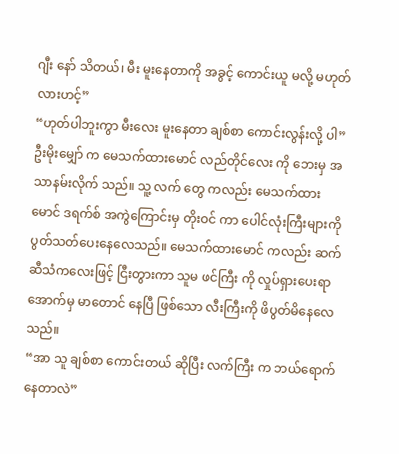ဂျီး နော် သိတယ်၊ မီး မူးနေတာကို အခွင့် ကောင်းယူ မလို့ မဟုတ်လားဟင့်”
“ဟုတ်ပါဘူးကွာ မီးလေး မူးနေတာ ချစ်စာ ကောင်းလွန်းလို့ ပါ”
ဦးမိုးမျှော် က မေသက်ထားမောင် လည်တိုင်လေး ကို ဘေးမှ အသာနမ်းလိုက် သည်။ သူ့ လက် တွေ ကလည်း မေသက်ထားမောင် ဒရက်စ် အကွဲကြောင်းမှ တိုးဝင် ကာ ပေါင်လုံးကြီးများကို ပွတ်သတ်ပေးနေလေသည်။ မေသက်ထားမောင် ကလည်း ဆက်ဆီသံကလေးဖြင့် ငြီးတွားကာ သူမ ဖင်ကြီး ကို လှုပ်ရှားပေးရာ အောက်မှ မာတောင် နေပြီ ဖြစ်သော လီးကြီးကို ဖိပွတ်မိနေလေသည်။
“အာ သူ ချစ်စာ ကောင်းတယ် ဆိုပြီး လက်ကြီး က ဘယ်ရောက်နေတာလဲ”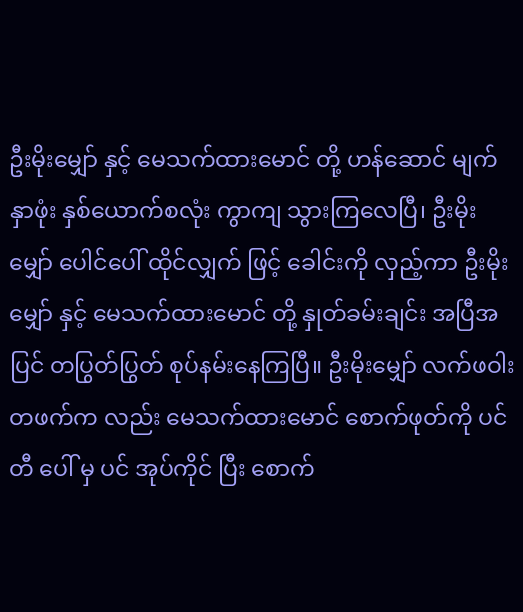ဦးမိုးမျှော် နှင့် မေသက်ထားမောင် တို့ ဟန်ဆောင် မျက်နှာဖုံး နှစ်ယောက်စလုံး ကွာကျ သွားကြလေပြီ၊ ဦးမိုးမျှော် ပေါင်ပေါ် ထိုင်လျှက် ဖြင့် ခေါင်းကို လှည့်ကာ ဦးမိုးမျှော် နှင့် မေသက်ထားမောင် တို့ နှုတ်ခမ်းချင်း အပြီအပြင် တပြွတ်ပြွတ် စုပ်နမ်းနေကြပြီ။ ဦးမိုးမျှော် လက်ဖဝါးတဖက်က လည်း မေသက်ထားမောင် စောက်ဖုတ်ကို ပင်တီ ပေါ် မှ ပင် အုပ်ကိုင် ပြီး စောက်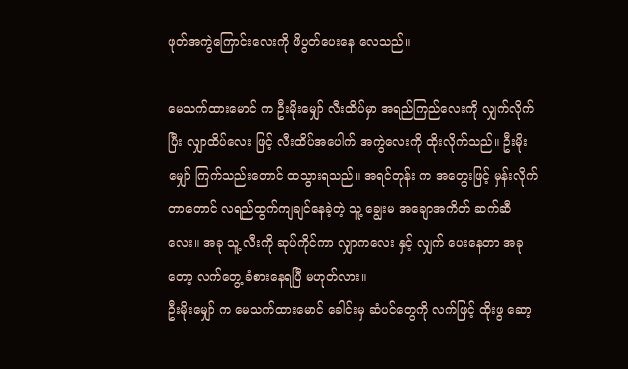ဖုတ်အကွဲကြောင်းလေးကို ဖိပွတ်ပေးနေ လေသည်။

မေသက်ထားမောင် က ဦးမိုးမျှော် လီးထိပ်မှာ အရည်ကြည်လေးကို လျှက်လိုက်ပြီး လျှာထိပ်လေး ဖြင့် လီးထိပ်အပေါက် အကွဲလေးကို ထိုးလိုက်သည်။ ဦးမိုးမျှော် ကြက်သည်းတောင် ထသွားရသည်။ အရင်တုန်း က အတွေးဖြင့် မှန်းလိုက်တာတောင် လရည်ထွက်ကျချင်နေခဲ့တဲ့ သူ့ ချွေးမ အချောအကိတ် ဆက်ဆီလေး။ အခု သူ့ လီးကို ဆုပ်ကိုင်ကာ လျှာကလေး နှင့် လျှက် ပေးနေတာ အခု တော့ လက်တွေ့ ခံစားနေရပြီ မဟုတ်လား။
ဦးမိုးမျှော် က မေသက်ထားမောင် ခေါင်းမှ ဆံပင်တွေကို လက်ဖြင့် ထိုးဖွ ဆော့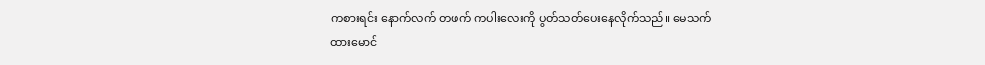ကစားရင်း နောက်လက် တဖက် ကပါးလေးကို ပွတ်သတ်ပေးနေလိုက်သည်။ မေသက်ထားမောင်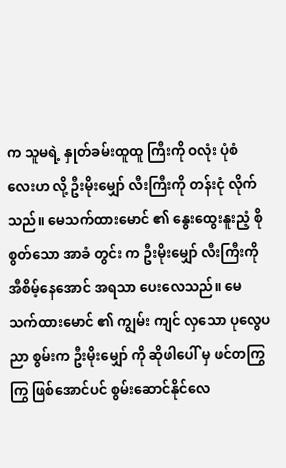က သူမရဲ့ နှုတ်ခမ်းထူထူ ကြီးကို ဝလုံး ပုံစံ လေးဟ လို့ ဦးမိုးမျှော် လီးကြီးကို တန်းငုံ လိုက်သည်။ မေသက်ထားမောင် ၏ နွေးထွေးနူးညံ့ စိုစွတ်သော အာခံ တွင်း က ဦးမိုးမျှော် လီးကြီးကို အီစိမ့်နေအောင် အရသာ ပေးလေသည်။ မေသက်ထားမောင် ၏ ကျွမ်း ကျင် လှသော ပုလွေပညာ စွမ်းက ဦးမိုးမျှော် ကို ဆိုဖါပေါ် မှ ဖင်တကြွကြွ ဖြစ်အောင်ပင် စွမ်းဆောင်နိုင်လေ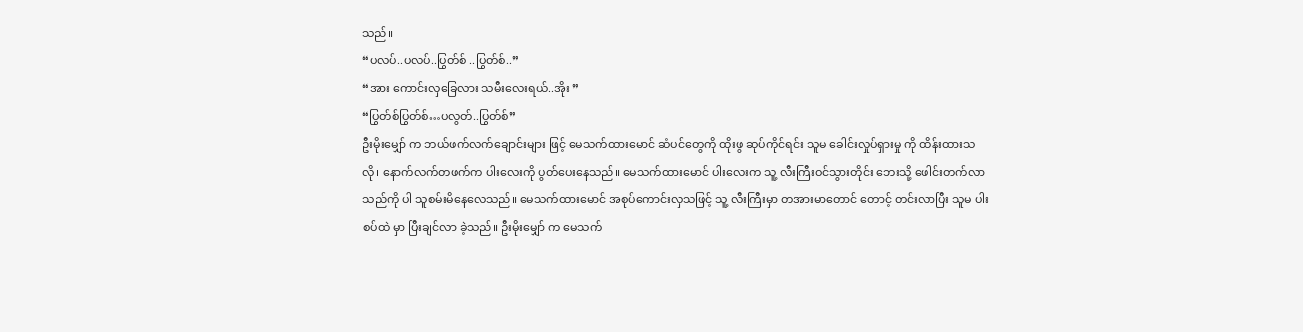သည်။
“ပလပ်..ပလပ်..ပြွတ်စ် ..ပြွတ်စ်..”
“အား ကောင်းလှခြေလား သမီးလေးရယ်..အိုး ”
“ပြွတ်စ်ပြွတ်စ်…ပလွတ်..ပြွတ်စ်”
ဦးမိုးမျှော် က ဘယ်ဖက်လက်ချောင်းများ ဖြင့် မေသက်ထားမောင် ဆံပင်တွေကို ထိုးဖွ ဆုပ်ကိုင်ရင်း သူမ ခေါင်းလှုပ်ရှားမှု ကို ထိန်းထားသလို၊ နောက်လက်တဖက်က ပါးလေးကို ပွတ်ပေးနေသည်။ မေသက်ထားမောင် ပါးလေးက သူ့ လီးကြီးဝင်သွားတိုင်း ဘေးသို့ ဖေါင်းတက်လာသည်ကို ပါ သူစမ်းမိနေလေသည်။ မေသက်ထားမောင် အစုပ်ကောင်းလှသဖြင့် သူ့ လီးကြီးမှာ တအားမာတောင် တောင့် တင်းလာပြီး သူမ ပါးစပ်ထဲ မှာ ပြီးချင်လာ ခဲ့သည်။ ဦးမိုးမျှော် က မေသက်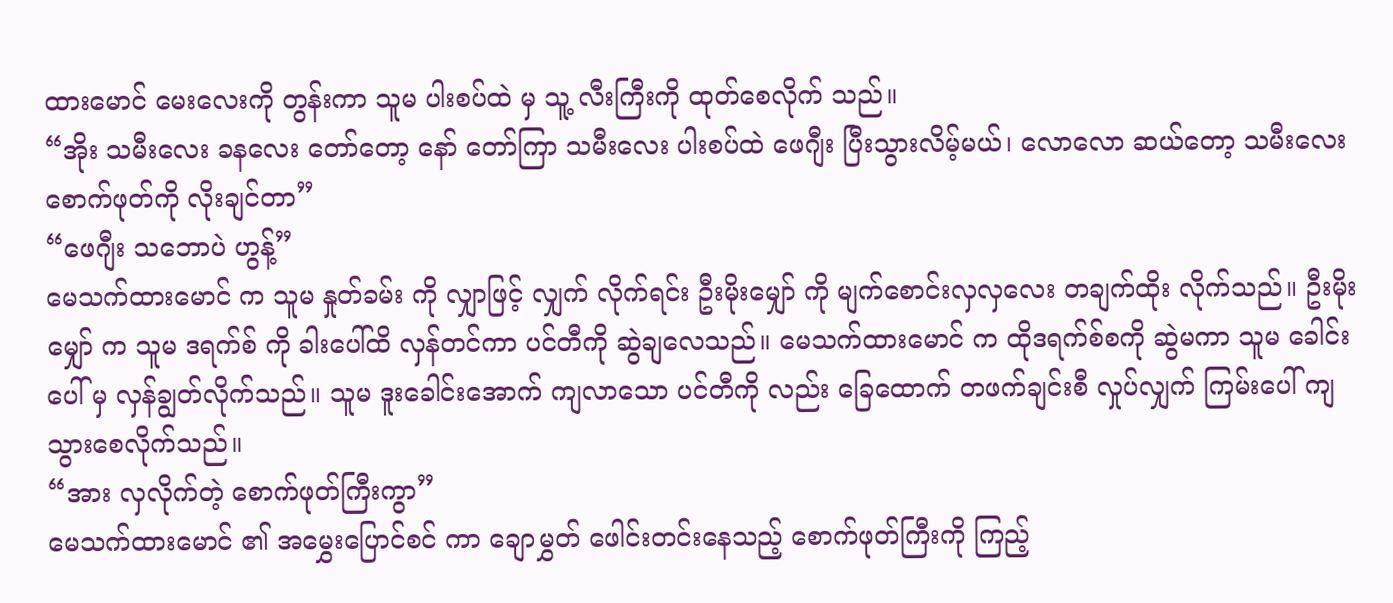ထားမောင် မေးလေးကို တွန်းကာ သူမ ပါးစပ်ထဲ မှ သူ့ လီးကြီးကို ထုတ်စေလိုက် သည်။
“အိုး သမီးလေး ခနလေး တော်တော့ နော် တော်ကြာ သမီးလေး ပါးစပ်ထဲ ဖေဂျီး ပြီးသွားလိမ့်မယ်၊ လောလော ဆယ်တော့ သမီးလေး စောက်ဖုတ်ကို လိုးချင်တာ”
“ဖေဂျီး သဘောပဲ ဟွန့်”
မေသက်ထားမောင် က သူမ နှုတ်ခမ်း ကို လျှာဖြင့် လျှက် လိုက်ရင်း ဦးမိုးမျှော် ကို မျက်စောင်းလှလှလေး တချက်ထိုး လိုက်သည်။ ဦးမိုးမျှော် က သူမ ဒရက်စ် ကို ခါးပေါ်ထိ လှန်တင်ကာ ပင်တီကို ဆွဲချလေသည်။ မေသက်ထားမောင် က ထိုဒရက်စ်စကို ဆွဲမကာ သူမ ခေါင်းပေါ် မှ လှန်ချွတ်လိုက်သည်။ သူမ ဒူးခေါင်းအောက် ကျလာသော ပင်တီကို လည်း ခြေထောက် တဖက်ချင်းစီ လှုပ်လျှက် ကြမ်းပေါ် ကျသွားစေလိုက်သည်။
“အား လှလိုက်တဲ့ စောက်ဖုတ်ကြီးကွာ”
မေသက်ထားမောင် ၏ အမွှေးပြောင်စင် ကာ ချောမွှတ် ဖေါင်းတင်းနေသည့် စောက်ဖုတ်ကြီးကို ကြည့်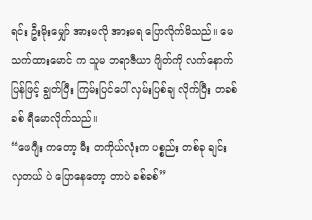ရင်း ဦးမိုးမျှော် အားမလို အားမရ ပြောလိုက်မိသည်။ မေသက်ထားမောင် က သူမ ဘရာဇီယာ ဂျိတ်ကို လက်နောက်ပြန်ဖြင့် ချွတ်ပြီး ကြမ်းပြင်ပေါ် လှမ်းပြစ်ချ လိုက်ပြီး တခစ်ခစ် ရီမောလိုက်သည်။
“ဖေဂျီး ကတော့ မီး တကိုယ်လုံးက ပစ္စည်း တစ်ခု ချင်း လှတယ် ပဲ ပြောနေတော့ တာပဲ ခစ်ခစ်”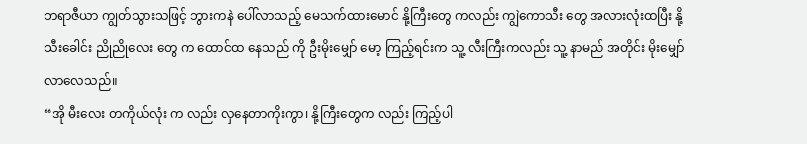ဘရာဇီယာ ကျွတ်သွားသဖြင့် ဘွားကနဲ ပေါ်လာသည့် မေသက်ထားမောင် နို့ကြီးတွေ ကလည်း ကျွဲကောသီး တွေ အလားလုံးထပြီး နို့သီးခေါင်း ညိုညိုလေး တွေ က ထောင်ထ နေသည် ကို ဦးမိုးမျှော် မော့ ကြည့်ရင်းက သူ့ လီးကြီးကလည်း သူ့ နာမည် အတိုင်း မိုးမျှော် လာလေသည်။
“အို မီးလေး တကိုယ်လုံး က လည်း လှနေတာကိုးကွာ၊ နို့ကြီးတွေက လည်း ကြည့်ပါ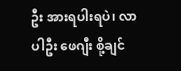ဦး အားရပါးရပဲ၊ လာပါဦး ဖေဂျီး စို့ချင်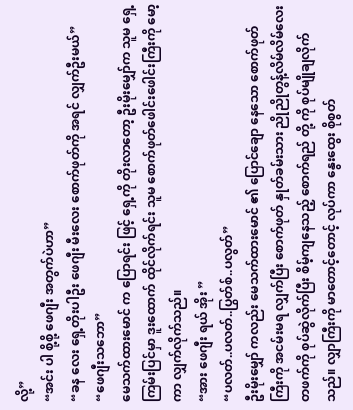လို့”
“အင်း ပါ စို့စို့ ဖေဂျီး အတွက်ပဲဟာ”
“ခန လေး ရှေ့တိုးပါဦး ဖေဂျီး မီးလေး စောက်ဖုတ်ကို အရင် လျှက်ဦးမယ်”
“ဖေဂျီးသဘော”
မေသက်ထားမောင် က ပြောရင်း ဖြင့် ရှေ့ကို တိုးလာတော့ ဦးမိုးမျှော်က သူမ ရှေ့ ကြမ်းပြင်မှာ ဒူးထောက် ထိုင်လိုက်ရင်း သူမ စောက်ဖုတ်ဖေါင်းဖေါင်းကြီးကို မော့ ကာ လျှက်လိုက်သည်။
“အား ဖေဂျီး ရယ် အိုး ”
“ပလတ်..ပလတ်..ပြွတ်စ်..ပလွတ်”
ဦးမိုးမျှော် ကလည်း မေသက်ထားမောင် ၏ ပြောင်ချော နေသော စောက်ဖုတ်ကြီးကို အငမ်းမရ လျှက်ပြီး စောက်ဖုတ် နှုတ်ခမ်းသား ညိုညိုတွန့်လိမ်လိမ်လေး တဖက်ကို စုပ်ဆွဲလိုက်ပြီး စိမ့်ကျနေသည့် စောက်ရည် တို့ ကို စုပ်မျိုချလိုက်သည်။ လျှာကြီးကို မာတောင့်တောင့် လုပ်ကာ နွေးထွေး စိုစွတ်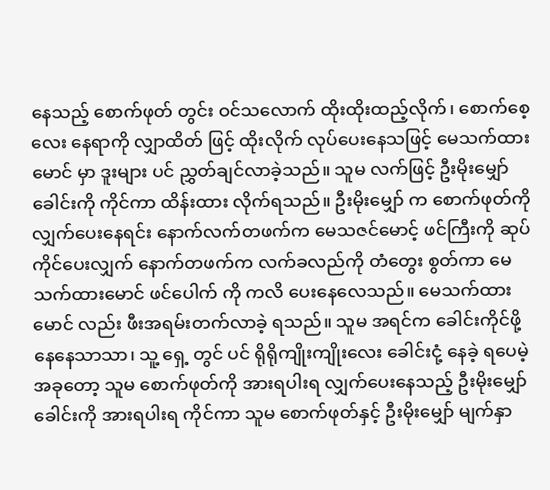နေသည့် စောက်ဖုတ် တွင်း ဝင်သလောက် ထိုးထိုးထည့်လိုက်၊ စောက်စေ့လေး နေရာကို လျှာထိတ် ဖြင့် ထိုးလိုက် လုပ်ပေးနေသဖြင့် မေသက်ထားမောင် မှာ ဒူးများ ပင် ညွှတ်ချင်လာခဲ့သည်။ သူမ လက်ဖြင့် ဦးမိုးမျှော် ခေါင်းကို ကိုင်ကာ ထိန်းထား လိုက်ရသည်။ ဦးမိုးမျှော် က စောက်ဖုတ်ကို လျှက်ပေးနေရင်း နောက်လက်တဖက်က မေသဇင်မောင့် ဖင်ကြီးကို ဆုပ်ကိုင်ပေးလျှက် နောက်တဖက်က လက်ခလည်ကို တံတွေး စွတ်ကာ မေသက်ထားမောင် ဖင်ပေါက် ကို ကလိ ပေးနေလေသည်။ မေသက်ထားမောင် လည်း ဖီးအရမ်းတက်လာခဲ့ ရသည်။ သူမ အရင်က ခေါင်းကိုင်ဖို့ နေနေသာသာ၊ သူ့ ရှေ့ တွင် ပင် ရိုရိုကျိုးကျိုးလေး ခေါင်းငုံ့ နေခဲ့ ရပေမဲ့ အခုတော့ သူမ စောက်ဖုတ်ကို အားရပါးရ လျှက်ပေးနေသည့် ဦးမိုးမျှော် ခေါင်းကို အားရပါးရ ကိုင်ကာ သူမ စောက်ဖုတ်နှင့် ဦးမိုးမျှော် မျက်နှာ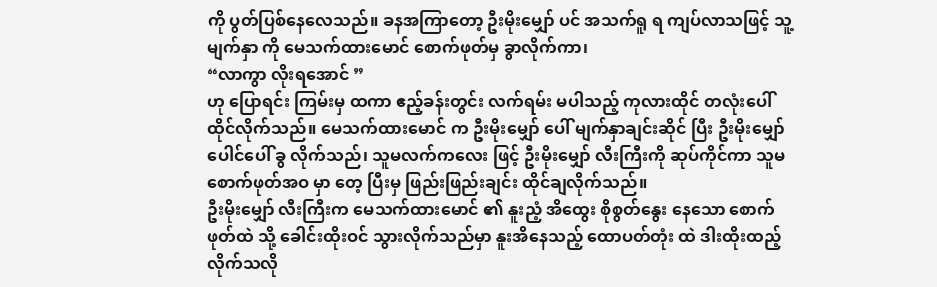ကို ပွတ်ပြစ်နေလေသည်။ ခနအကြာတော့ ဦးမိုးမျှော် ပင် အသက်ရူ ရ ကျပ်လာသဖြင့် သူ့ မျက်နှာ ကို မေသက်ထားမောင် စောက်ဖုတ်မှ ခွာလိုက်ကာ၊
“လာကွာ လိုးရအောင် ”
ဟု ပြောရင်း ကြမ်းမှ ထကာ ဧည့်ခန်းတွင်း လက်ရမ်း မပါသည့် ကုလားထိုင် တလုံးပေါ် ထိုင်လိုက်သည်။ မေသက်ထားမောင် က ဦးမိုးမျှော် ပေါ် မျက်နှာချင်းဆိုင် ပြီး ဦးမိုးမျှော် ပေါင်ပေါ် ခွ လိုက်သည်၊ သူမလက်ကလေး ဖြင့် ဦးမိုးမျှော် လီးကြီးကို ဆုပ်ကိုင်ကာ သူမ စောက်ဖုတ်အဝ မှာ တေ့ ပြီးမှ ဖြည်းဖြည်းချင်း ထိုင်ချလိုက်သည်။
ဦးမိုးမျှော် လီးကြီးက မေသက်ထားမောင် ၏ နူးညံ့ အိထွေး စိုစွတ်နွေး နေသော စောက်ဖုတ်ထဲ သို့ ခေါင်းထိုးဝင် သွားလိုက်သည်မှာ နူးအိနေသည့် ထောပတ်တုံး ထဲ ဒါးထိုးထည့်လိုက်သလို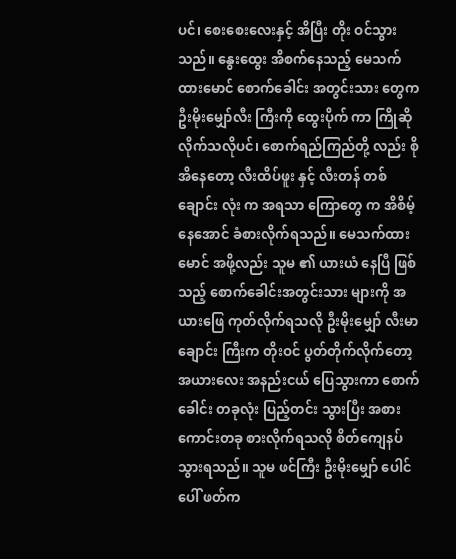ပင်၊ စေးစေးလေးနှင့် အိပြီး တိုး ဝင်သွားသည်။ နွေးထွေး အိစက်နေသည့် မေသက်ထားမောင် စောက်ခေါင်း အတွင်းသား တွေက ဦးမိုးမျှော်လီး ကြီးကို ထွေးပိုက် ကာ ကြိုဆိုလိုက်သလိုပင်၊ စောက်ရည်ကြည်တို့ လည်း စိုအိနေတော့ လီးထိပ်ဖူး နှင့် လီးတန် တစ်ချောင်း လုံး က အရသာ ကြောတွေ က အိစိမ့်နေအောင် ခံစားလိုက်ရသည်။ မေသက်ထားမောင် အဖို့လည်း သူမ ၏ ယားယံ နေပြီ ဖြစ်သည့် စောက်ခေါင်းအတွင်းသား များကို အယားဖြေ ကုတ်လိုက်ရသလို ဦးမိုးမျှော် လီးမာချောင်း ကြီးက တိုးဝင် ပွတ်တိုက်လိုက်တော့ အယားလေး အနည်းငယ် ပြေသွားကာ စောက်ခေါင်း တခုလုံး ပြည့်တင်း သွားပြီး အစားကောင်းတခု စားလိုက်ရသလို စိတ်ကျေနပ် သွားရသည်။ သူမ ဖင်ကြီး ဦးမိုးမျှော် ပေါင်ပေါ် ဖတ်က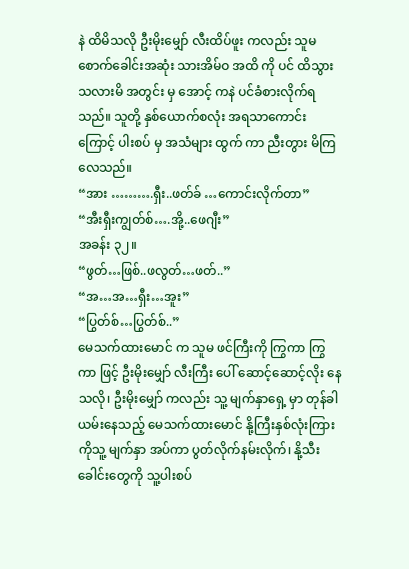နဲ ထိမိသလို ဦးမိုးမျှော် လီးထိပ်ဖူး ကလည်း သူမ စောက်ခေါင်းအဆုံး သားအိမ်ဝ အထိ ကို ပင် ထိသွား သလားမိ အတွင်း မှ အောင့် ကနဲ ပင်ခံစားလိုက်ရသည်။ သူတို့ နှစ်ယောက်စလုံး အရသာကောင်းကြောင့် ပါးစပ် မှ အသံများ ထွက် ကာ ညီးတွား မိကြလေသည်။
“အား ……….ရှီး..ဖတ်ခ် …ကောင်းလိုက်တာ”
“အီးရှီးကျွတ်စ်….အို့..ဖေဂျီး”
အခန်း ၃၂။
“ဖွတ်…ဖြစ်..ဖလွတ်…ဖတ်..”
“အ…အ…ရှီး…အူး”
“ပြွတ်စ်…ပြွတ်စ်..”
မေသက်ထားမောင် က သူမ ဖင်ကြီးကို ကြွကာ ကြွကာ ဖြင့် ဦးမိုးမျှော် လီးကြီး ပေါ် ဆောင့်ဆောင့်လိုး နေသလို၊ ဦးမိုးမျှော် ကလည်း သူ့ မျက်နှာရှေ့ မှာ တုန်ခါယမ်းနေသည့် မေသက်ထားမောင် နို့ကြီးနှစ်လုံးကြားကိုသူ့ မျက်နှာ အပ်ကာ ပွတ်လိုက်နမ်းလိုက်၊ နို့သီးခေါင်းတွေကို သူ့ပါးစပ်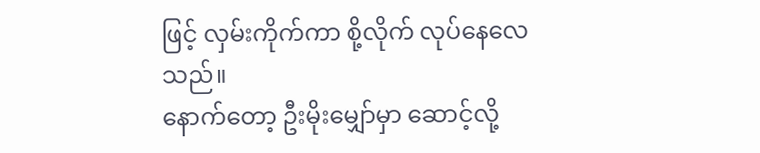ဖြင့် လှမ်းကိုက်ကာ စို့လိုက် လုပ်နေလေသည်။
နောက်တော့ ဦးမိုးမျှော်မှာ ဆောင့်လို့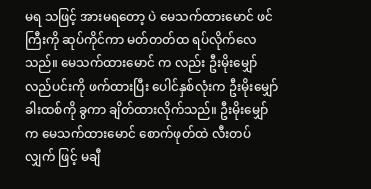မရ သဖြင့် အားမရတော့ ပဲ မေသက်ထားမောင် ဖင်ကြီးကို ဆုပ်ကိုင်ကာ မတ်တတ်ထ ရပ်လိုက်လေသည်။ မေသက်ထားမောင် က လည်း ဦးမိုးမျှော် လည်ပင်းကို ဖက်ထားပြီး ပေါင်နှစ်လုံးက ဦးမိုးမျှော် ခါးထစ်ကို ခွကာ ချိတ်ထားလိုက်သည်။ ဦးမိုးမျှော် က မေသက်ထားမောင် စောက်ဖုတ်ထဲ လီးတပ်လျှက် ဖြင့် မချီ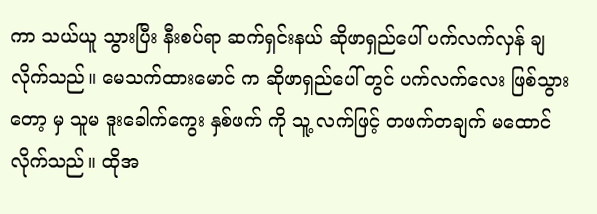ကာ သယ်ယူ သွားပြီး နီးစပ်ရာ ဆက်ရှင်းနယ် ဆိုဖာရှည်ပေါ် ပက်လက်လှန် ချလိုက်သည်။ မေသက်ထားမောင် က ဆိုဖာရှည်ပေါ် တွင် ပက်လက်လေး ဖြစ်သွားတော့ မှ သူမ ဒူးခေါက်ကွေး နှစ်ဖက် ကို သူ့ လက်ဖြင့် တဖက်တချက် မထောင်လိုက်သည်။ ထိုအ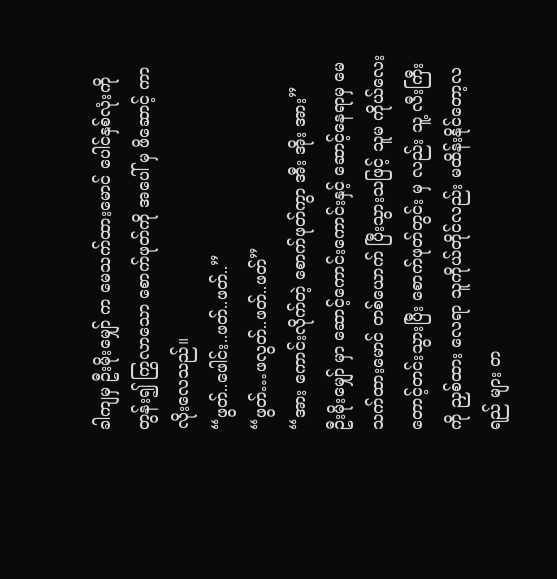ခါကျမှ ဦးမိုးမျှော် က မေသက်ထားမောင် ပေါင်နှစ်လုံးကို တွန်း၍ ကြွလာသော စောက်ဖုတ်ကို အပေါ် မှ ဖိဆောင့် ကာ လိုးလေသည်။
“ဖွတ်..ဖေါင်း..ဖတ်..ဖတ်..”
“ဖွတ်…ဖလွတ်..ဖတ်..ဖတ်”
“အား ကောင်းလိုက်တဲ့ စောက်ဖုတ်ကွာ အီး အိုး အား”
ဦးမိုးမျှော် မှာ ဆောင့်ကောင်းကောင်းနှင့် ဆောင့်နေရာမှ မေသက်ထားမောင် တစ်ယောက် ပြီးသွားသဖြင့် သူမ ကိုယ်လေး တောင့်တင်းသွားပြီး စောက်ဖုတ်တွင်း မှ လည်း သူ့ လီးကြီးကို ညှစ်ထား လေရာ သူကိုယ်တိုင်လည်း မထိန်းနိုင်တော့လရည် များ တ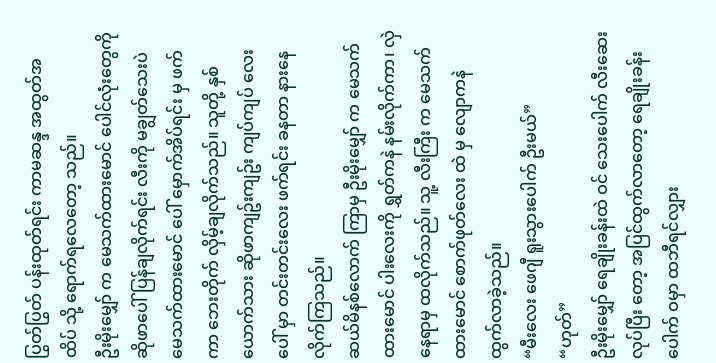ပြွတ်ပြွတ် ပန်းထုတ်ရင်း ကာမဆန္ဒ အထွတ်အထိပ် သို့ ရောက်ရလေတော့ သည်။
ဦးမိုးမျှော် က မေသက်ထားမောင် ပေါင်လုံးတွေကို ဆိုဖာပေါ် ပြန်ချလိုက်ရင်း လီးကို မချွတ်သေးပဲ မေသက်ထားမောင် ပေါ် မှောက်အိပ်ရင်း မှ ဖက်ကာ ဘေးတိုက် လှိမ့်ချလိုက်သည်။ သူတို့ နှစ်ယောက်သား ဆိုဖာကျဥ်းကျဥ်း ကျပ်ကျပ် လေး ပေါ် မှာ တင်းတင်းလေး ဖက်ရင်း ခနတာ နားနေလိုက်ကြသည်။
ဆယ်မိနစ်လောက် ကြာမှ ဦးမိုးမျှော် က မေသက်ထားမောင် ပါးလေးကို ရွှတ်ကနဲ နမ်းလိုက်ကာ၊ လှဲနေရာမှ ထလိုက်သည်။ သူ့ လီးကြီး က မေသက်ထားမောင် စောက်ဖုတ်လေး ထဲ မှ လျောကနဲ ထွက်လာခဲ့သည်။
“မီးလေး ဖေဂျီ ရူးသွားပေါက် ဦးမယ်”
“ဟုတ်”
ဦးမိုးမျှော် ရေချိုးခန်းထဲ ဝင် သေးပေါက် လီးဆေး လုပ်ပြီး တော့ အပြင်ထွက်လာတော့ ရေချိုးခန်းပေါက် ဝမှာ ထဘီရင်လျှား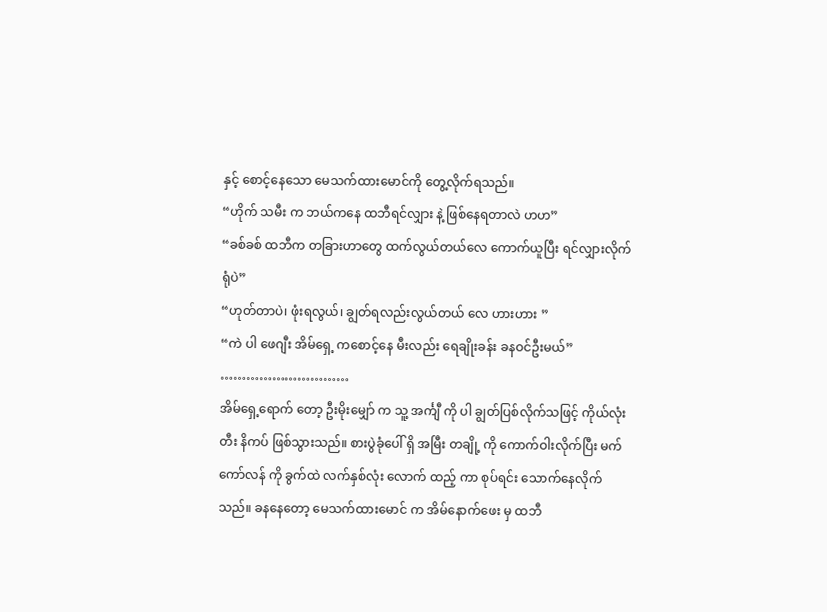နှင့် စောင့်နေသော မေသက်ထားမောင်ကို တွေ့လိုက်ရသည်။
“ဟိုက် သမီး က ဘယ်ကနေ ထဘီရင်လျှား နဲ့ ဖြစ်နေရတာလဲ ဟဟ”
“ခစ်ခစ် ထဘီက တခြားဟာတွေ ထက်လွယ်တယ်လေ ကောက်ယူပြီး ရင်လျှားလိုက်ရုံပဲ”
“ဟုတ်တာပဲ၊ ဖုံးရလွယ်၊ ချွတ်ရလည်းလွယ်တယ် လေ ဟားဟား ”
“ကဲ ပါ ဖေဂျီး အိမ်ရှေ့ ကစောင့်နေ မီးလည်း ရေချိုးခန်း ခနဝင်ဦးမယ်”
…………………………
အိမ်ရှေ့ရောက် တော့ ဦးမိုးမျှော် က သူ့ အင်္ကျီ ကို ပါ ချွတ်ပြစ်လိုက်သဖြင့် ကိုယ်လုံးတီး နိကပ် ဖြစ်သွားသည်။ စားပွဲခုံပေါ် ရှိ အမြီး တချို့ ကို ကောက်ဝါးလိုက်ပြီး မက်ကော်လန် ကို ခွက်ထဲ လက်နှစ်လုံး လောက် ထည့် ကာ စုပ်ရင်း သောက်နေလိုက်သည်။ ခနနေတော့ မေသက်ထားမောင် က အိမ်နောက်ဖေး မှ ထဘီ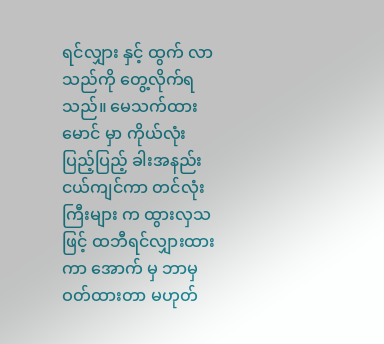ရင်လျှား နှင့် ထွက် လာသည်ကို တွေ့လိုက်ရသည်။ မေသက်ထားမောင် မှာ ကိုယ်လုံးပြည့်ပြည့် ခါးအနည်းငယ်ကျင်ကာ တင်လုံး ကြီးများ က ထွားလှသဖြင့် ထဘီရင်လျှားထားကာ အောက် မှ ဘာမှ ဝတ်ထားတာ မဟုတ်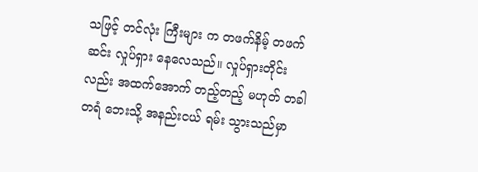သဖြင့် တင်လုံး ကြီးများ က တဖက်နိမ့် တဖက်ဆင်း လှုပ်ရှား နေလေသည်။ လှုပ်ရှားတိုင်းလည်း အထက်အောက် တည့်တည့် မဟုတ် တခါတရံ ဘေးသို့ အနည်းငယ် ရမ်း သွားသည်မှာ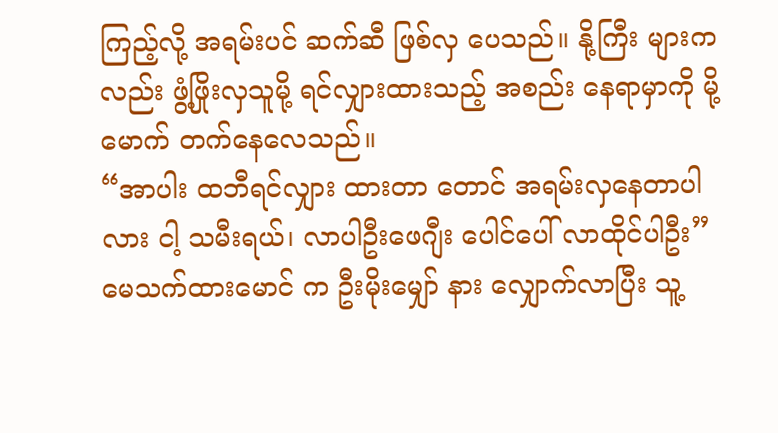ကြည့်လို့ အရမ်းပင် ဆက်ဆီ ဖြစ်လှ ပေသည်။ နို့ကြီး များက လည်း ဖွံ့ဖြိုးလှသူမို့ ရင်လျှားထားသည့် အစည်း နေရာမှာကို မို့မောက် တက်နေလေသည်။
“အာပါး ထဘီရင်လျှား ထားတာ တောင် အရမ်းလှနေတာပါလား ငါ့ သမီးရယ်၊ လာပါဦးဖေဂျီး ပေါင်ပေါ် လာထိုင်ပါဦး”
မေသက်ထားမောင် က ဦးမိုးမျှော် နား လျှောက်လာပြီး သူ့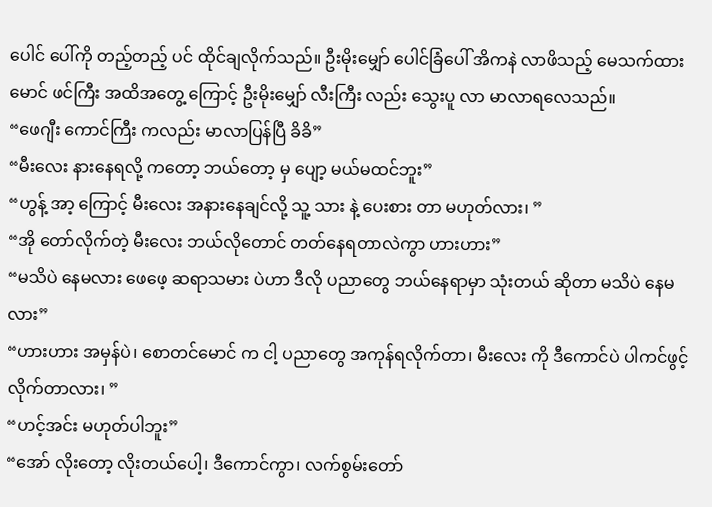ပေါင် ပေါ်ကို တည့်တည့် ပင် ထိုင်ချလိုက်သည်။ ဦးမိုးမျှော် ပေါင်ခြံပေါ် အိကနဲ လာဖိသည့် မေသက်ထားမောင် ဖင်ကြီး အထိအတွေ့ ကြောင့် ဦးမိုးမျှော် လီးကြီး လည်း သွေးပူ လာ မာလာရလေသည်။
“ဖေဂျီး ကောင်ကြီး ကလည်း မာလာပြန်ပြီ ခိခိ”
“မီးလေး နားနေရလို့ ကတော့ ဘယ်တော့ မှ ပျော့ မယ်မထင်ဘူး”
“ဟွန့် အာ့ ကြောင့် မီးလေး အနားနေချင်လို့ သူ့ သား နဲ့ ပေးစား တာ မဟုတ်လား၊ ”
“အို တော်လိုက်တဲ့ မီးလေး ဘယ်လိုတောင် တတ်နေရတာလဲကွာ ဟားဟား”
“မသိပဲ နေမလား ဖေဖေ့ ဆရာသမား ပဲဟာ ဒီလို ပညာတွေ ဘယ်နေရာမှာ သုံးတယ် ဆိုတာ မသိပဲ နေမလား”
“ဟားဟား အမှန်ပဲ၊ စောတင်မောင် က ငါ့ ပညာတွေ အကုန်ရလိုက်တာ၊ မီးလေး ကို ဒီကောင်ပဲ ပါကင်ဖွင့်လိုက်တာလား၊ ”
“ဟင့်အင်း မဟုတ်ပါဘူး”
“အော် လိုးတော့ လိုးတယ်ပေါ့၊ ဒီကောင်ကွာ၊ လက်စွမ်းတော်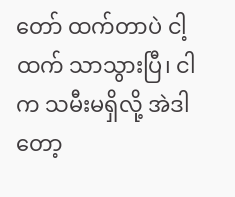တော် ထက်တာပဲ ငါ့ထက် သာသွားပြီ၊ ငါက သမီးမရှိလို့ အဲဒါတော့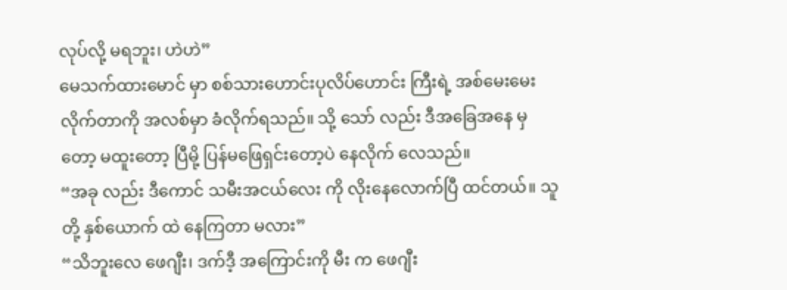လုပ်လို့ မရဘူး၊ ဟဲဟဲ”
မေသက်ထားမောင် မှာ စစ်သားဟောင်းပုလိပ်ဟောင်း ကြီးရဲ့ အစ်မေးမေး လိုက်တာကို အလစ်မှာ ခံလိုက်ရသည်။ သို့ သော် လည်း ဒီအခြေအနေ မှ တော့ မထူးတော့ ပြီမို့ ပြန်မဖြေရှင်းတော့ပဲ နေလိုက် လေသည်။
“အခု လည်း ဒီကောင် သမီးအငယ်လေး ကို လိုးနေလောက်ပြီ ထင်တယ်။ သူတို့ နှစ်ယောက် ထဲ နေကြတာ မလား”
“သိဘူးလေ ဖေဂျီး၊ ဒက်ဒီ့ အကြောင်းကို မီး က ဖေဂျီး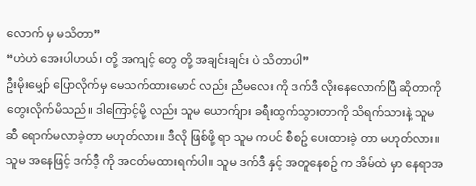လောက် မှ မသိတာ”
“ဟဲဟဲ အေးပါဟယ်၊ တို့ အကျင့် တွေ တို့ အချင်းချင်း ပဲ သိတာပါ”
ဦးမိုးမျှော် ပြောလိုက်မှ မေသက်ထားမောင် လည်း ညီမလေး ကို ဒက်ဒီ လိုးနေလောက်ပြီ ဆိုတာကို တွေးလိုက်မိသည်။ ဒါကြောင့်မို့ လည်း သူမ ယောက်ျား ခရီးထွက်သွားတာကို သိရက်သားနဲ့ သူမ ဆီ ရောက်မလာခဲ့တာ မဟုတ်လား။ ဒီလို ဖြစ်ဖို့ ရာ သူမ ကပင် စီစဥ် ပေးထားခဲ့ တာ မဟုတ်လား။ သူမ အနေဖြင့် ဒက်ဒီ့ ကို အငတ်မထားရက်ပါ။ သူမ ဒက်ဒီ နှင့် အတူနေစဥ် က အိမ်ထဲ မှာ နေရာအ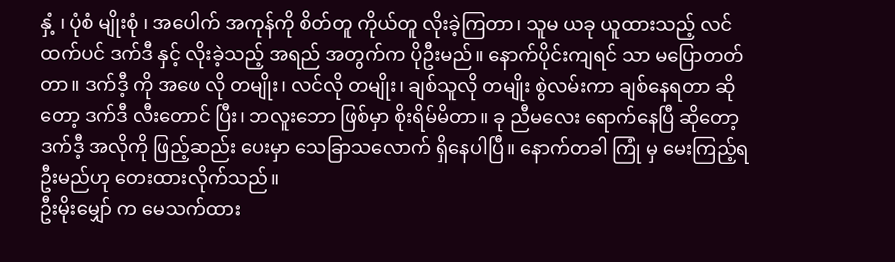နှံ့ ၊ ပုံစံ မျိုးစုံ ၊ အပေါက် အကုန်ကို စိတ်တူ ကိုယ်တူ လိုးခဲ့ကြတာ၊ သူမ ယခု ယူထားသည့် လင်ထက်ပင် ဒက်ဒီ နှင့် လိုးခဲ့သည့် အရည် အတွက်က ပိုဦးမည်။ နောက်ပိုင်းကျရင် သာ မပြောတတ်တာ။ ဒက်ဒီ့ ကို အဖေ လို တမျိုး၊ လင်လို တမျိုး၊ ချစ်သူလို တမျိုး စွဲလမ်းကာ ချစ်နေရတာ ဆိုတော့ ဒက်ဒီ လီးတောင် ပြီး၊ ဘလူးဘော ဖြစ်မှာ စိုးရိမ်မိတာ။ ခု ညီမလေး ရောက်နေပြီ ဆိုတော့ ဒက်ဒီ့ အလိုကို ဖြည့်ဆည်း ပေးမှာ သေခြာသလောက် ရှိနေပါပြီ။ နောက်တခါ ကြုံ မှ မေးကြည့်ရဦးမည်ဟု တေးထားလိုက်သည်။
ဦးမိုးမျှော် က မေသက်ထား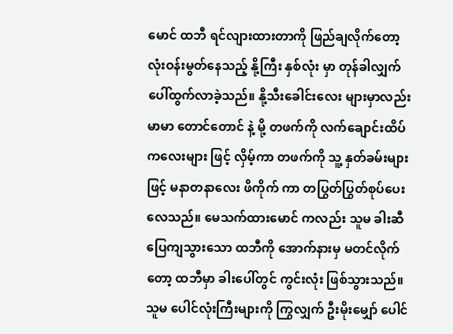မောင် ထဘီ ရင်လျားထားတာကို ဖြည်ချလိုက်တော့ လုံးဝန်းမွတ်နေသည့် နို့ကြီး နှစ်လုံး မှာ တုန်ခါလျှက် ပေါ်ထွက်လာခဲ့သည်။ နို့သီးခေါင်းလေး များမှာလည်း မာမာ တောင်တောင် နဲ့ မို့ တဖက်ကို လက်ချောင်းထိပ်ကလေးများ ဖြင့် လှိမ့်ကာ တဖက်ကို သူ့ နှတ်ခမ်းများ ဖြင့် မနာတနာလေး ဖိကိုက် ကာ တပြွတ်ပြွတ်စုပ်ပေးလေသည်။ မေသက်ထားမောင် ကလည်း သူမ ခါးဆီ ပြေကျသွားသော ထဘီကို အောက်နားမှ မတင်လိုက်တော့ ထဘီမှာ ခါးပေါ်တွင် ကွင်းလုံး ဖြစ်သွားသည်။ သူမ ပေါင်လုံးကြီးများကို ကြွလျှက် ဦးမိုးမျှော် ပေါင်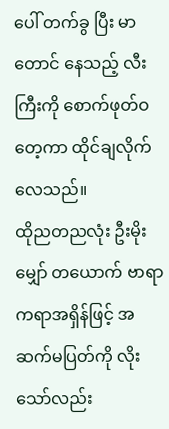ပေါ် တက်ခွ ပြီး မာတောင် နေသည့် လီးကြီးကို စောက်ဖုတ်ဝ တေ့ကာ ထိုင်ချလိုက်လေသည်။
ထိုညတညလုံး ဦးမိုးမျှော် တယောက် ဗာရာကရာအရှိန်ဖြင့် အဆက်မပြတ်ကို လိုးသော်လည်း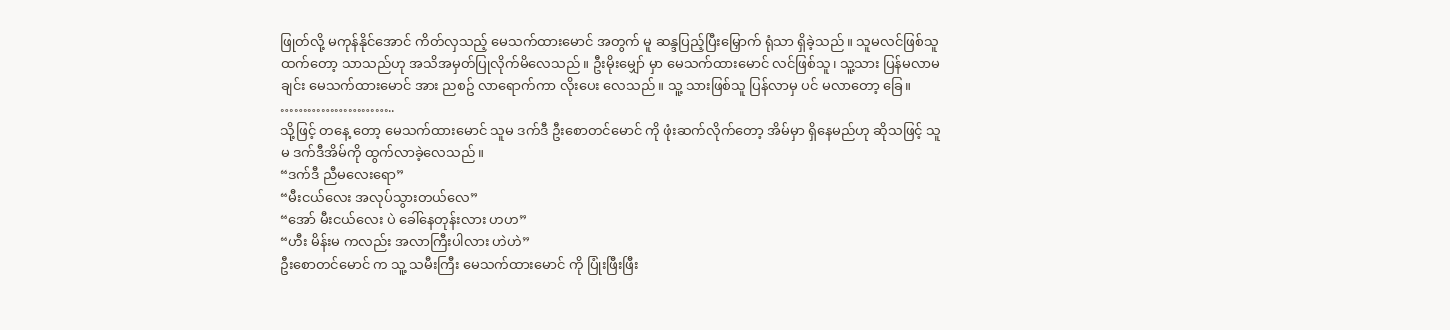ဖြုတ်လို့ မကုန်နိုင်အောင် ကိတ်လှသည့် မေသက်ထားမောင် အတွက် မူ ဆန္ဒပြည့်ပြီးမြှောက် ရုံသာ ရှိခဲ့သည်။ သူမလင်ဖြစ်သူ ထက်တော့ သာသည်ဟု အသိအမှတ်ပြုလိုက်မိလေသည်။ ဦးမိုးမျှော် မှာ မေသက်ထားမောင် လင်ဖြစ်သူ၊ သူ့သား ပြန်မလာမချင်း မေသက်ထားမောင် အား ညစဥ် လာရောက်ကာ လိုးပေး လေသည်။ သူ့ သားဖြစ်သူ ပြန်လာမှ ပင် မလာတော့ ခြေ။
……………………..
သို့ဖြင့် တနေ့ တော့ မေသက်ထားမောင် သူမ ဒက်ဒီ ဦးစောတင်မောင် ကို ဖုံးဆက်လိုက်တော့ အိမ်မှာ ရှိနေမည်ဟု ဆိုသဖြင့် သူမ ဒက်ဒီအိမ်ကို ထွက်လာခဲ့လေသည်။
“ဒက်ဒီ ညီမလေးရော”
“မီးငယ်လေး အလုပ်သွားတယ်လေ”
“အော် မီးငယ်လေး ပဲ ခေါ်နေတုန်းလား ဟဟ”
“ဟီး မိန်းမ ကလည်း အလာကြီးပါလား ဟဲဟဲ”
ဦးစောတင်မောင် က သူ့ သမီးကြီး မေသက်ထားမောင် ကို ပြုံးဖြီးဖြီး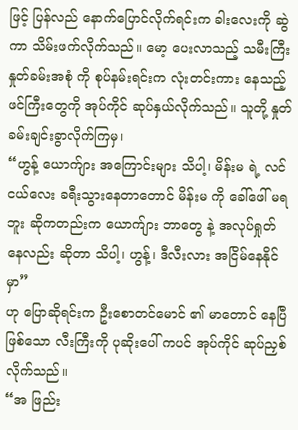ဖြင့် ပြန်လည် နောက်ပြောင်လိုက်ရင်းက ခါးလေးကို ဆွဲကာ သိမ်းဖက်လိုက်သည်။ မော့ ပေးလာသည့် သမီးကြီး နှုတ်ခမ်းအစုံ ကို စုပ်နမ်းရင်းက လုံးတင်းကား နေသည့် ဖင်ကြီးတွေကို အုပ်ကိုင် ဆုပ်နှယ်လိုက်သည်။ သူတို့ နှုတ်ခမ်းချင်းခွာလိုက်ကြမှ၊
“ဟွန့် ယောက်ျား အကြောင်းများ သိပါ့၊ မိန်းမ ရဲ့ လင်ငယ်လေး ခရီးသွားနေတာတောင် မိန်းမ ကို ခေါ်ဖေါ် မရဘူး ဆိုကတည်းက ယောက်ျား ဘာတွေ နဲ့ အလုပ်ရှုတ်နေလည်း ဆိုတာ သိပါ့၊ ဟွန့်၊ ဒီလီးလား အငြိမ်နေနိုင်မှာ”
ဟု ပြောဆိုရင်းက ဦးစောတင်မောင် ၏ မာတောင် နေပြီ ဖြစ်သော လီးကြီးကို ပုဆိုးပေါ် ကပင် အုပ်ကိုင် ဆုပ်ညှစ် လိုက်သည်။
“အ ဖြည်း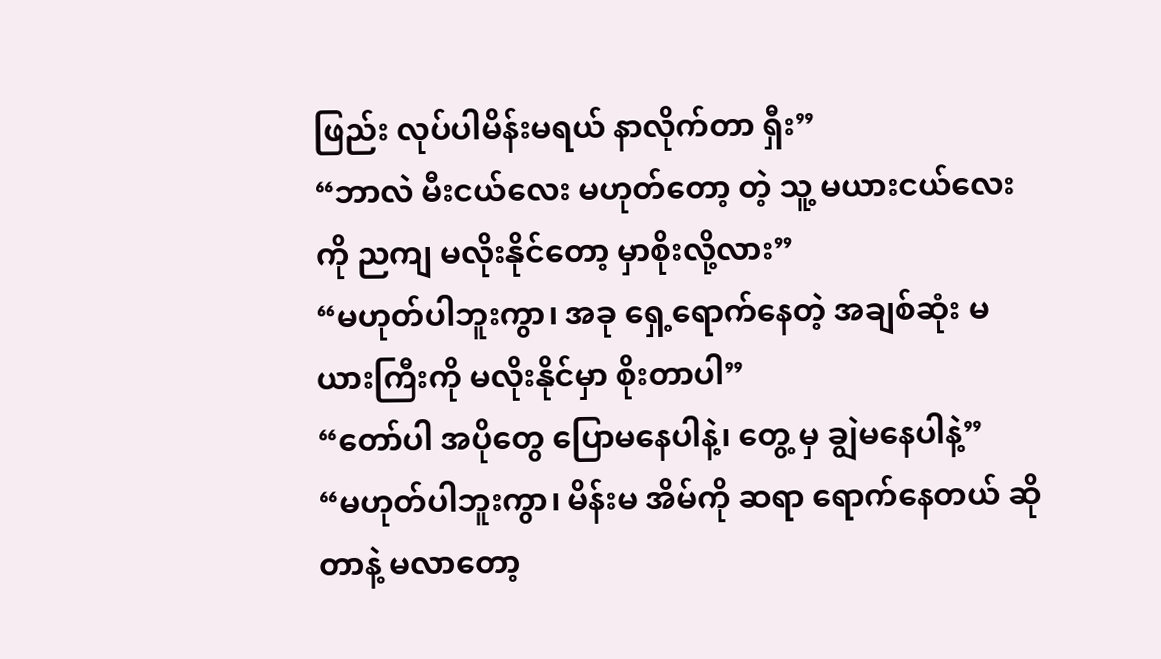ဖြည်း လုပ်ပါမိန်းမရယ် နာလိုက်တာ ရှီး”
“ဘာလဲ မီးငယ်လေး မဟုတ်တော့ တဲ့ သူ့ မယားငယ်လေးကို ညကျ မလိုးနိုင်တော့ မှာစိုးလို့လား”
“မဟုတ်ပါဘူးကွာ၊ အခု ရှေ့ရောက်နေတဲ့ အချစ်ဆုံး မယားကြီးကို မလိုးနိုင်မှာ စိုးတာပါ”
“တော်ပါ အပိုတွေ ပြောမနေပါနဲ့၊ တွေ့ မှ ချွဲမနေပါနဲ့”
“မဟုတ်ပါဘူးကွာ၊ မိန်းမ အိမ်ကို ဆရာ ရောက်နေတယ် ဆိုတာနဲ့ မလာတော့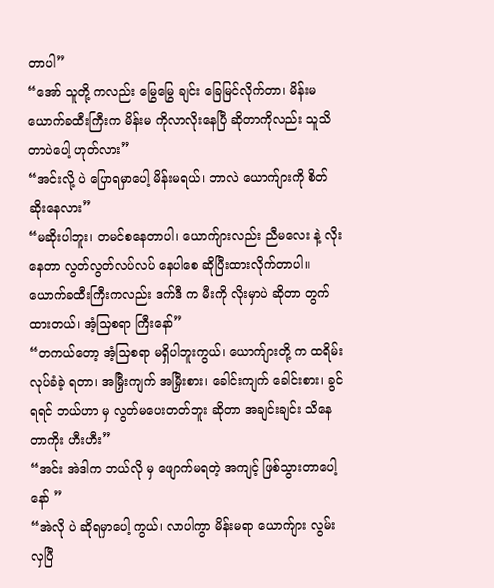တာပါ”
“အော် သူတို့ ကလည်း မြွေမြွေ ချင်း ခြေမြင်လိုက်တာ၊ မိန်းမ ယောက်ခထီးကြီးက မိန်းမ ကိုလာလိုးနေပြီ ဆိုတာကိုလည်း သူသိတာပဲပေါ့ ဟုတ်လား”
“အင်းလို့ ပဲ ပြောရမှာပေါ့ မိန်းမရယ်၊ ဘာလဲ ယောက်ျားကို စိတ်ဆိုးနေလား”
“မဆိုးပါဘူး၊ တမင်စနေတာပါ၊ ယောက်ျားလည်း ညီမလေး နဲ့ လိုးနေတာ လွတ်လွတ်လပ်လပ် နေပါစေ ဆိုပြီးထားလိုက်တာပါ။ ယောက်ခထီးကြီးကလည်း ဒက်ဒီ က မီးကို လိုးမှာပဲ ဆိုတာ တွက်ထားတယ်၊ အံ့သြစရာ ကြီးနော်”
“တကယ်တော့ အံ့သြစရာ မရှိပါဘူးကွယ်၊ ယောက်ျားတို့ က ထရိမ်းလုပ်ခံခဲ့ ရတာ၊ အမြှီးကျက် အမြှီးစား၊ ခေါင်းကျက် ခေါင်းစား၊ ခွင်ရရင် ဘယ်ဟာ မှ လွတ်မပေးတတ်ဘူး ဆိုတာ အချင်းချင်း သိနေတာကိုး ဟီးဟီး”
“အင်း အဲဒါက ဘယ်လို မှ ဖျောက်မရတဲ့ အကျင့် ဖြစ်သွားတာပေါ့နော် ”
“အဲလို ပဲ ဆိုရမှာပေါ့ ကွယ်၊ လာပါကွာ မိန်းမရာ ယောက်ျား လွမ်းလှပြီ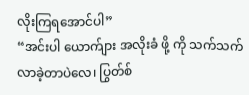လိုးကြရအောင်ပါ”
“အင်းပါ ယောက်ျား အလိုးခံ ဖို့ ကို သက်သက် လာခဲ့တာပဲလေ၊ ပြွတ်စ်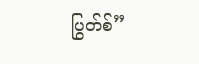ပြွတ်စ်”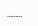………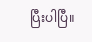ပြီးပါပြီ။